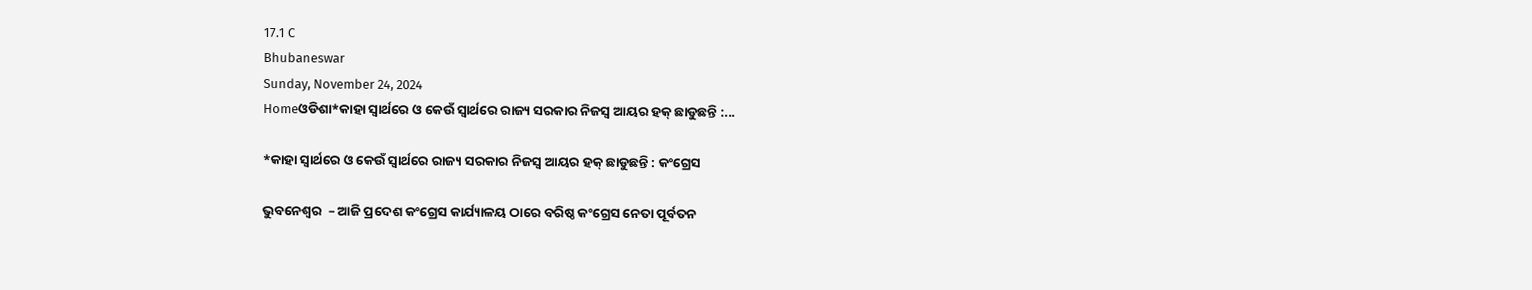17.1 C
Bhubaneswar
Sunday, November 24, 2024
Homeଓଡିଶା*କାହା ସ୍ୱାର୍ଥରେ ଓ କେଉଁ ସ୍ୱାର୍ଥରେ ରାଜ୍ୟ ସରକାର ନିଜସ୍ୱ ଆୟର ହକ୍ ଛାଡୁଛନ୍ତି :...

*କାହା ସ୍ୱାର୍ଥରେ ଓ କେଉଁ ସ୍ୱାର୍ଥରେ ରାଜ୍ୟ ସରକାର ନିଜସ୍ୱ ଆୟର ହକ୍ ଛାଡୁଛନ୍ତି : କଂଗ୍ରେସ

ଭୁବନେଶ୍ୱର  – ଆଜି ପ୍ରଦେଶ କଂଗ୍ରେସ କାର୍ଯ୍ୟାଳୟ ଠାରେ ବରିଷ୍ଠ କଂଗ୍ରେସ ନେତା ପୂର୍ବତନ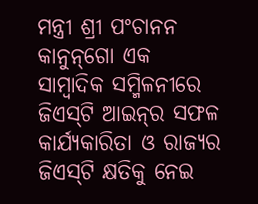ମନ୍ତ୍ରୀ ଶ୍ରୀ ପଂଚାନନ କାନୁନ୍‌ଗୋ ଏକ ସାମ୍ବାଦିକ ସମ୍ମିଳନୀରେ ଜିଏସ୍‌ଟି ଆଇନ୍‌ର ସଫଳ କାର୍ଯ୍ୟକାରିତା ଓ ରାଜ୍ୟର ଜିଏସ୍‌ଟି କ୍ଷତିକୁ ନେଇ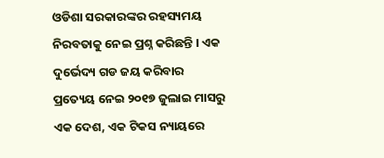ଓଡିଶା ସରକାରଙ୍କର ରହସ୍ୟମୟ ନିରବତାକୁ ନେଇ ପ୍ରଶ୍ନ କରିଛନ୍ତି । ଏକ ଦୁର୍ଭେଦ୍ୟ ଗଡ ଜୟ କରିବାର ପ୍ରତ୍ୟେୟ ନେଇ ୨୦୧୭ ଜୁଲାଇ ମାସରୁ ଏକ ଦେଶ, ଏକ ଟିକସ ନ୍ୟାୟରେ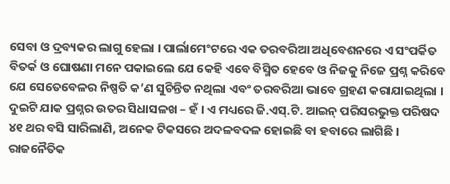ସେବା ଓ ଦ୍ରବ୍ୟକର ଲାଗୁ ହେଲା । ପାର୍ଲାମେଂଟରେ ଏକ ତରବରିଆ ଅଧିବେଶନରେ ଏ ସଂପର୍କିତ ବିତର୍କ ଓ ଘୋଷଣା ମନେ ପକାଇଲେ ଯେ କେହି ଏବେ ବିସ୍ମିତ ହେବେ ଓ ନିଜକୁ ନିଜେ ପ୍ରଶ୍ନ କରିବେ ଯେ ସେତେବେଳର ନିଷ୍ପତି କ’ଣ ସୁଚିନ୍ତିତ ନଥିଲା ଏବଂ ତରବରିଆ ଭାବେ ଗ୍ରହଣ କରାଯାଇଥିଲା । ଦୁଇଟି ଯାକ ପ୍ରଶ୍ନର ଉତର ସିଧାସଳଖ – ହଁ । ଏ ମଧ୍ୟରେ ଜି.ଏସ୍‌.ଟି. ଆଇନ୍ ପରିସରଭୁକ୍ତ ପରିଷଦ ୪୧ ଥର ବସି ସାରିଲାଣି, ଅନେକ ଟିକସରେ ଅଦଳବଦଳ ହୋଇଛି ବା ହବାରେ ଲାଗିଛି । ରାଜନୈତିକ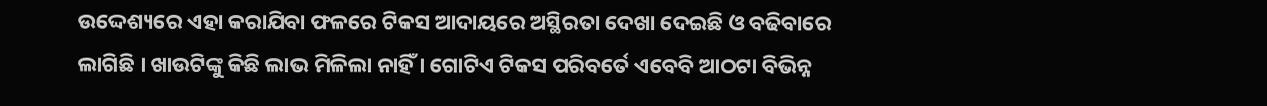ଉଦ୍ଦେଶ୍ୟରେ ଏହା କରାଯିବା ଫଳରେ ଟିକସ ଆଦାୟରେ ଅସ୍ଥିରତା ଦେଖା ଦେଇଛି ଓ ବଢିବାରେ ଲାଗିଛି । ଖାଉଟିଙ୍କୁ କିଛି ଲାଭ ମିଳିଲା ନାହିଁ । ଗୋଟିଏ ଟିକସ ପରିବର୍ତେ ଏବେବି ଆଠଟା ବିଭିନ୍ନ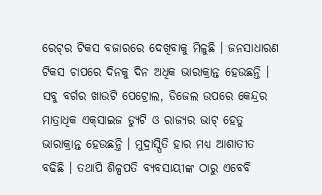ରେଟ୍‌ର ଟିକସ ବଜାରରେ ଦେଖିବାକୁ ମିଳୁଛି । ଜନସାଧାରଣ ଟିକସ ଚାପରେ ଦିନକୁ ଦିନ ଅଧିକ ଭାରାକ୍ରାନ୍ତ ହେଉଛନ୍ତି । ସବୁ ବର୍ଗର ଖାଉଟି ପେଟ୍ରୋଲ, ଡିଜେଲ ଉପରେ କେନ୍ଦ୍ରର ମାତ୍ରାଧିକ ଏକ୍‌ସାଇଜ ଡ୍ୟୁଟି ଓ ରାଜ୍ୟର ଭାଟ୍ ହେତୁ ଭାରାକ୍ରାନ୍ତ ହେଉଛନ୍ତି । ମୁଦ୍ରାସ୍ପିତି ହାର ମଧ୍ୟ ଆଶାତୀତ ବଢିଛି । ତଥାପି ଶିଳ୍ପପତି ବ୍ୟବସାୟୀଙ୍କ ଠାରୁ ଏବେବି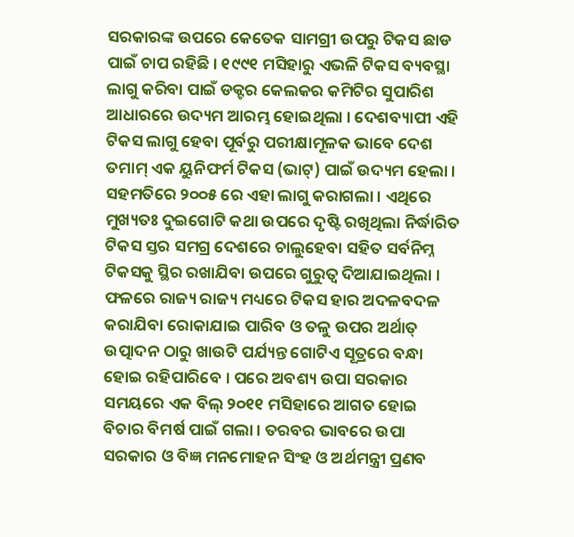ସରକାରଙ୍କ ଉପରେ କେତେକ ସାମଗ୍ରୀ ଉପରୁ ଟିକସ ଛାଡ ପାଇଁ ଚାପ ରହିଛି । ୧୯୯୧ ମସିହାରୁ ଏଭଳି ଟିକସ ବ୍ୟବସ୍ଥା ଲାଗୁ କରିବା ପାଇଁ ଡକ୍ଟର କେଲକର କମିଟିର ସୁପାରିଶ ଆଧାରରେ ଉଦ୍ୟମ ଆରମ୍ଭ ହୋଇଥିଲା । ଦେଶବ୍ୟାପୀ ଏହି ଟିକସ ଲାଗୁ ହେବା ପୂର୍ବରୁ ପରୀକ୍ଷାମୂଳକ ଭାବେ ଦେଶ ତମାମ୍ ଏକ ୟୁନିଫର୍ମ ଟିକସ (ଭାଟ୍‌) ପାଇଁ ଉଦ୍ୟମ ହେଲା । ସହମତିରେ ୨୦୦୫ ରେ ଏହା ଲାଗୁ କରାଗଲା । ଏଥିରେ ମୁଖ୍ୟତଃ ଦୁଇଗୋଟି କଥା ଉପରେ ଦୃଷ୍ଟି ରଖିଥିଲା ନିର୍ଦ୍ଧାରିତ ଟିକସ ସ୍ତର ସମଗ୍ର ଦେଶରେ ଚାଲୁହେବା ସହିତ ସର୍ବନିମ୍ନ ଟିକସକୁ ସ୍ଥିର ରଖାଯିବା ଉପରେ ଗୁରୁତ୍ୱ ଦିଆଯାଇଥିଲା । ଫଳରେ ରାଜ୍ୟ ରାଜ୍ୟ ମଧ୍ୟରେ ଟିକସ ହାର ଅଦଳବଦଳ କରାଯିବା ରୋକାଯାଇ ପାରିବ ଓ ତଳୁ ଉପର ଅର୍ଥାତ୍ ଉତ୍ପାଦନ ଠାରୁ ଖାଉଟି ପର୍ଯ୍ୟନ୍ତ ଗୋଟିଏ ସୂତ୍ରରେ ବନ୍ଧା ହୋଇ ରହିପାରିବେ । ପରେ ଅବଶ୍ୟ ଉପା ସରକାର ସମୟରେ ଏକ ବିଲ୍ ୨୦୧୧ ମସିହାରେ ଆଗତ ହୋଇ ବିଚାର ବିମର୍ଷ ପାଇଁ ଗଲା । ତରବର ଭାବରେ ଉପା ସରକାର ଓ ବିଜ୍ଞ ମନମୋହନ ସିଂହ ଓ ଅର୍ଥମନ୍ତ୍ରୀ ପ୍ରଣବ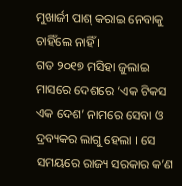ମୁଖାର୍ଜୀ ପାଶ୍ କରାଇ ନେବାକୁ ଚାହିଁଲେ ନାହିଁ ।
ଗତ ୨୦୧୭ ମସିହା ଜୁଲାଇ ମାସରେ ଦେଶରେ ‘ଏକ ଟିକସ ଏକ ଦେଶ’ ନାମରେ ସେବା ଓ ଦ୍ରବ୍ୟକର ଲାଗୁ ହେଲା । ସେ ସମୟରେ ରାଜ୍ୟ ସରକାର କ’ଣ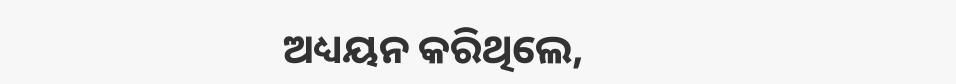ଅଧ୍ୟୟନ କରିଥିଲେ,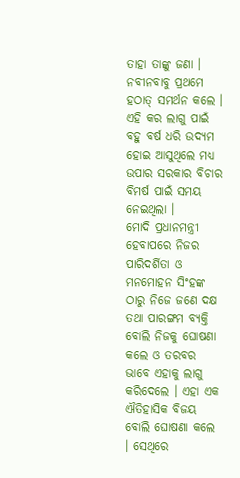ତାହା ତାଙ୍କୁ ଜଣା । ନବୀନବାବୁ ପ୍ରଥମେ ହଠାତ୍ ସମର୍ଥନ କଲେ । ଏହି କର ଲାଗୁ ପାଇଁ ବହୁ ବର୍ଷ ଧରି ଉଦ୍ୟମ ହୋଇ ଆସୁଥିଲେ ମଧ୍ୟ ଉପାର ସରକାର ବିଚାର ବିମର୍ଷ ପାଇଁ ସମୟ ନେଇଥିଲା ।
ମୋଦି ପ୍ରଧାନମନ୍ତ୍ରୀ ହେବାପରେ ନିଜର ପାରିଦର୍ଶିତା ଓ ମନମୋହନ ସିଂହଙ୍କ ଠାରୁ ନିଜେ ଜଣେ ଦକ୍ଷ ତଥା ପାରଙ୍ଗମ ବ୍ୟକ୍ତି ବୋଲି ନିଜକୁ ଘୋଷଣା କଲେ ଓ ତରବର ଭାବେ ଏହାକୁ ଲାଗୁ କରିଦେଲେ । ଏହା ଏକ ଐତିହାସିକ ବିଜୟ ବୋଲି ଘୋଷଣା କଲେ । ସେଥିରେ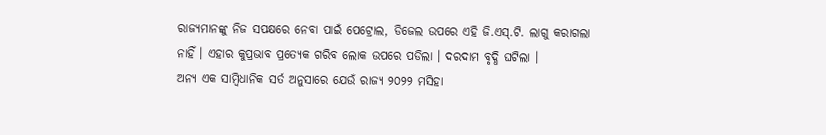ରାଜ୍ୟମାନଙ୍କୁ ନିଜ ସପକ୍ଷରେ ନେବା ପାଇଁ ପେଟ୍ରୋଲ, ଡିଜେଲ ଉପରେ ଏହି ଜି.ଏସ୍‌.ଟି. ଲାଗୁ କରାଗଲା ନାହିଁ । ଏହାର କୁପ୍ରଭାବ ପ୍ରତ୍ୟେକ ଗରିବ ଲୋକ ଉପରେ ପଡିଲା । ଦରଦାମ ବୃଦ୍ଧି ଘଟିଲା ।
ଅନ୍ୟ ଏକ ସାମ୍ବିଧାନିକ ସର୍ତ ଅନୁସାରେ ଯେଉଁ ରାଜ୍ୟ ୨୦୨୨ ମସିହା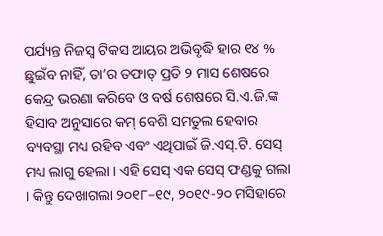ପର୍ଯ୍ୟନ୍ତ ନିଜସ୍ୱ ଟିକସ ଆୟର ଅଭିବୃଦ୍ଧି ହାର ୧୪ % ଛୁଇଁବ ନାହିଁ, ତା’ର ତଫାତ୍ ପ୍ରତି ୨ ମାସ ଶେଷରେ କେନ୍ଦ୍ର ଭରଣା କରିବେ ଓ ବର୍ଷ ଶେଷରେ ସି.ଏ.ଜି.ଙ୍କ ହିସାବ ଅନୁସାରେ କମ୍ ବେଶି ସମତୁଲ ହେବାର ବ୍ୟବସ୍ଥା ମଧ୍ୟ ରହିବ ଏବଂ ଏଥିପାଇଁ ଜି.ଏସ୍‌.ଟି. ସେସ୍ ମଧ୍ୟ ଲାଗୁ ହେଲା । ଏହି ସେସ୍ ଏକ ସେସ୍ ଫଣ୍ଡକୁ ଗଲା । କିନ୍ତୁ ଦେଖାଗଲା ୨୦୧୮–୧୯, ୨୦୧୯-୨୦ ମସିହାରେ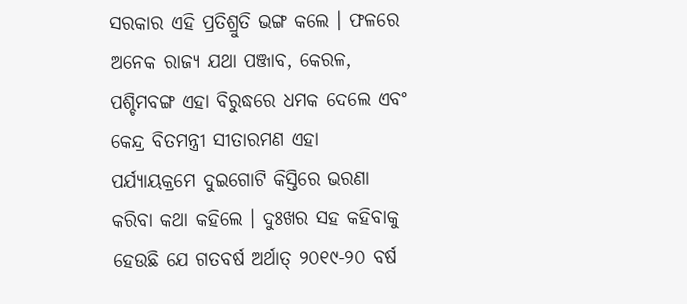ସରକାର ଏହି ପ୍ରତିଶ୍ରୁତି ଭଙ୍ଗ କଲେ । ଫଳରେ ଅନେକ ରାଜ୍ୟ ଯଥା ପଞ୍ଜାବ, କେରଳ, ପଶ୍ଚିମବଙ୍ଗ ଏହା ବିରୁଦ୍ଧରେ ଧମକ ଦେଲେ ଏବଂ କେନ୍ଦ୍ର ବିତମନ୍ତ୍ରୀ ସୀତାରମଣ ଏହା ପର୍ଯ୍ୟାୟକ୍ରମେ ଦୁଇଗୋଟି କିସ୍ତିରେ ଭରଣା କରିବା କଥା କହିଲେ । ଦୁଃଖର ସହ କହିବାକୁ ହେଉଛି ଯେ ଗତବର୍ଷ ଅର୍ଥାତ୍ ୨୦୧୯-୨୦ ବର୍ଷ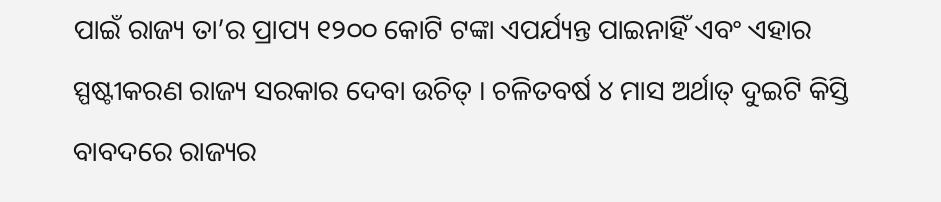ପାଇଁ ରାଜ୍ୟ ତା’ର ପ୍ରାପ୍ୟ ୧୨୦୦ କୋଟି ଟଙ୍କା ଏପର୍ଯ୍ୟନ୍ତ ପାଇନାହିଁ ଏବଂ ଏହାର ସ୍ପଷ୍ଟୀକରଣ ରାଜ୍ୟ ସରକାର ଦେବା ଉଚିତ୍ । ଚଳିତବର୍ଷ ୪ ମାସ ଅର୍ଥାତ୍ ଦୁଇଟି କିସ୍ତି ବାବଦରେ ରାଜ୍ୟର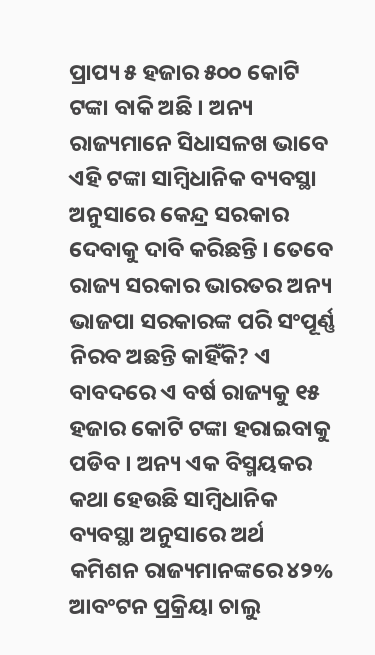ପ୍ରାପ୍ୟ ୫ ହଜାର ୫୦୦ କୋଟି ଟଙ୍କା ବାକି ଅଛି । ଅନ୍ୟ ରାଜ୍ୟମାନେ ସିଧାସଳଖ ଭାବେ ଏହି ଟଙ୍କା ସାମ୍ବିଧାନିକ ବ୍ୟବସ୍ଥା ଅନୁସାରେ କେନ୍ଦ୍ର ସରକାର ଦେବାକୁ ଦାବି କରିଛନ୍ତି । ତେବେ ରାଜ୍ୟ ସରକାର ଭାରତର ଅନ୍ୟ ଭାଜପା ସରକାରଙ୍କ ପରି ସଂପୂର୍ଣ୍ଣ ନିରବ ଅଛନ୍ତି କାହିଁକି? ଏ ବାବଦରେ ଏ ବର୍ଷ ରାଜ୍ୟକୁ ୧୫ ହଜାର କୋଟି ଟଙ୍କା ହରାଇବାକୁ ପଡିବ । ଅନ୍ୟ ଏକ ବିସ୍ମୟକର କଥା ହେଉଛି ସାମ୍ବିଧାନିକ ବ୍ୟବସ୍ଥା ଅନୁସାରେ ଅର୍ଥ କମିଶନ ରାଜ୍ୟମାନଙ୍କରେ ୪୨% ଆବଂଟନ ପ୍ରକ୍ରିୟା ଚାଲୁ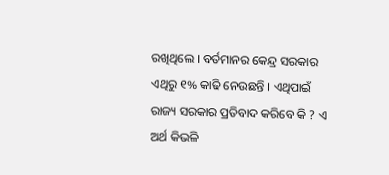ରଖିଥିଲେ । ବର୍ତମାନର କେନ୍ଦ୍ର ସରକାର ଏଥିରୁ ୧% କାଢି ନେଉଛନ୍ତି । ଏଥିପାଇଁ ରାଜ୍ୟ ସରକାର ପ୍ରତିବାଦ କରିବେ କି ? ଏ ଅର୍ଥ କିଭଳି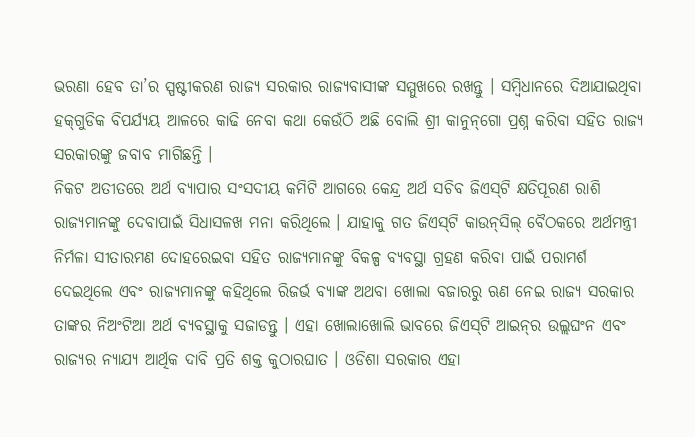ଭରଣା ହେବ ତା’ର ସ୍ପଷ୍ଟୀକରଣ ରାଜ୍ୟ ସରକାର ରାଜ୍ୟବାସୀଙ୍କ ସମ୍ମୁଖରେ ରଖନ୍ତୁ । ସମ୍ବିଧାନରେ ଦିଆଯାଇଥିବା ହକ୍‌ଗୁଡିକ ବିପର୍ଯ୍ୟୟ ଆଳରେ କାଢି ନେବା କଥା କେଉଁଠି ଅଛି ବୋଲି ଶ୍ରୀ କାନୁନ୍‌ଗୋ ପ୍ରଶ୍ନ କରିବା ସହିତ ରାଜ୍ୟ ସରକାରଙ୍କୁ ଜବାବ ମାଗିଛନ୍ତି ।
ନିକଟ ଅତୀତରେ ଅର୍ଥ ବ୍ୟାପାର ସଂସଦୀୟ କମିଟି ଆଗରେ କେନ୍ଦ୍ର ଅର୍ଥ ସଚିବ ଜିଏସ୍‌ଟି କ୍ଷତିପୂରଣ ରାଶି ରାଜ୍ୟମାନଙ୍କୁ ଦେବାପାଇଁ ସିଧାସଳଖ ମନା କରିଥିଲେ । ଯାହାକୁ ଗତ ଜିଏସ୍‌ଟି କାଉନ୍‌ସିଲ୍ ବୈଠକରେ ଅର୍ଥମନ୍ତ୍ରୀ ନିର୍ମଳା ସୀତାରମଣ ଦୋହରେଇବା ସହିତ ରାଜ୍ୟମାନଙ୍କୁ ବିକଳ୍ପ ବ୍ୟବସ୍ଥା ଗ୍ରହଣ କରିବା ପାଇଁ ପରାମର୍ଶ ଦେଇଥିଲେ ଏବଂ ରାଜ୍ୟମାନଙ୍କୁ କହିଥିଲେ ରିଜର୍ଭ ବ୍ୟାଙ୍କ ଅଥବା ଖୋଲା ବଜାରରୁ ଋଣ ନେଇ ରାଜ୍ୟ ସରକାର ତାଙ୍କର ନିଅଂଟିଆ ଅର୍ଥ ବ୍ୟବସ୍ଥାକୁ ସଜାଡନ୍ତୁ । ଏହା ଖୋଲାଖୋଲି ଭାବରେ ଜିଏସ୍‌ଟି ଆଇନ୍‌ର ଉଲ୍ଲଘଂନ ଏବଂ ରାଜ୍ୟର ନ୍ୟାଯ୍ୟ ଆର୍ଥିକ ଦାବି ପ୍ରତି ଶକ୍ତ କୁଠାରଘାତ । ଓଡିଶା ସରକାର ଏହା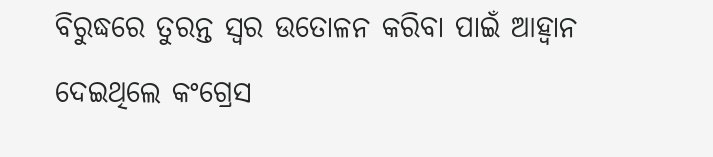ବିରୁଦ୍ଧରେ ତୁରନ୍ତ ସ୍ୱର ଉତୋଳନ କରିବା ପାଇଁ ଆହ୍ୱାନ ଦେଇଥିଲେ କଂଗ୍ରେସ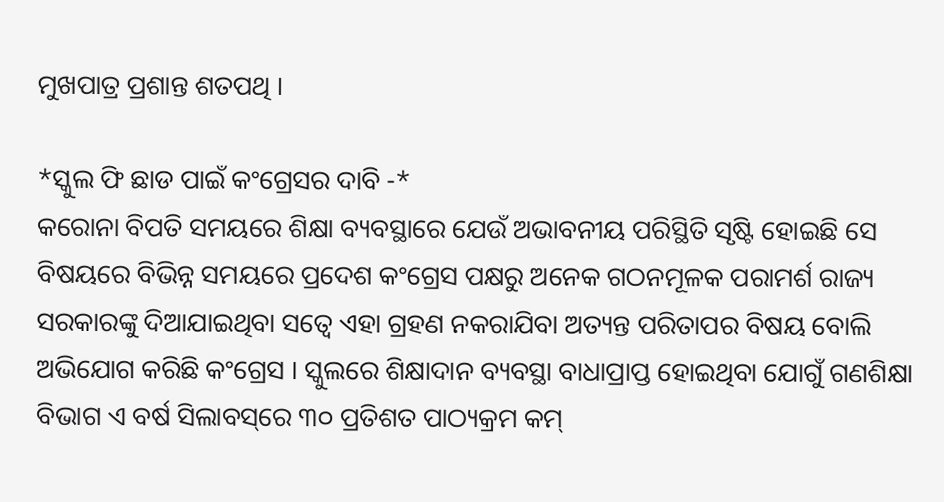ମୁଖପାତ୍ର ପ୍ରଶାନ୍ତ ଶତପଥି ।

*ସ୍କୁଲ ଫି ଛାଡ ପାଇଁ କଂଗ୍ରେସର ଦାବି -*
କରୋନା ବିପତି ସମୟରେ ଶିକ୍ଷା ବ୍ୟବସ୍ଥାରେ ଯେଉଁ ଅଭାବନୀୟ ପରିସ୍ଥିତି ସୃଷ୍ଟି ହୋଇଛି ସେ ବିଷୟରେ ବିଭିନ୍ନ ସମୟରେ ପ୍ରଦେଶ କଂଗ୍ରେସ ପକ୍ଷରୁ ଅନେକ ଗଠନମୂଳକ ପରାମର୍ଶ ରାଜ୍ୟ ସରକାରଙ୍କୁ ଦିଆଯାଇଥିବା ସତ୍ୱେ ଏହା ଗ୍ରହଣ ନକରାଯିବା ଅତ୍ୟନ୍ତ ପରିତାପର ବିଷୟ ବୋଲି ଅଭିଯୋଗ କରିଛି କଂଗ୍ରେସ । ସ୍କୁଲରେ ଶିକ୍ଷାଦାନ ବ୍ୟବସ୍ଥା ବାଧାପ୍ରାପ୍ତ ହୋଇଥିବା ଯୋଗୁଁ ଗଣଶିକ୍ଷା ବିଭାଗ ଏ ବର୍ଷ ସିଲାବସ୍‌ରେ ୩୦ ପ୍ରତିଶତ ପାଠ୍ୟକ୍ରମ କମ୍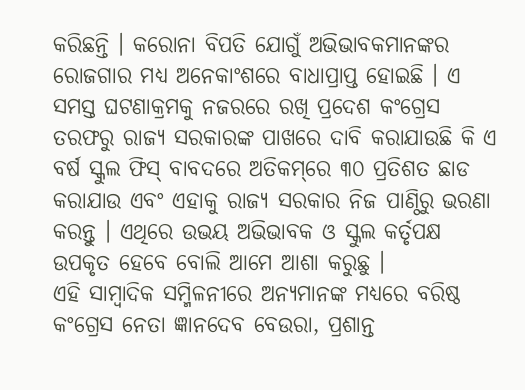କରିଛନ୍ତି । କରୋନା ବିପତି ଯୋଗୁଁ ଅଭିଭାବକମାନଙ୍କର ରୋଜଗାର ମଧ୍ୟ ଅନେକାଂଶରେ ବାଧାପ୍ରାପ୍ତ ହୋଇଛି । ଏ ସମସ୍ତ ଘଟଣାକ୍ରମକୁ ନଜରରେ ରଖି ପ୍ରଦେଶ କଂଗ୍ରେସ ତରଫରୁ ରାଜ୍ୟ ସରକାରଙ୍କ ପାଖରେ ଦାବି କରାଯାଉଛି କି ଏ ବର୍ଷ ସ୍କୁଲ ଫିସ୍ ବାବଦରେ ଅତିକମ୍‌ରେ ୩୦ ପ୍ରତିଶତ ଛାଡ କରାଯାଉ ଏବଂ ଏହାକୁ ରାଜ୍ୟ ସରକାର ନିଜ ପାଣ୍ଠିରୁ ଭରଣା କରନ୍ତୁ । ଏଥିରେ ଉଭୟ ଅଭିଭାବକ ଓ ସ୍କୁଲ କର୍ତୃପକ୍ଷ ଉପକୃତ ହେବେ ବୋଲି ଆମେ ଆଶା କରୁଛୁ ।
ଏହି ସାମ୍ବାଦିକ ସମ୍ମିଳନୀରେ ଅନ୍ୟମାନଙ୍କ ମଧ୍ୟରେ ବରିଷ୍ଠ କଂଗ୍ରେସ ନେତା ଜ୍ଞାନଦେବ ବେଉରା, ପ୍ରଶାନ୍ତ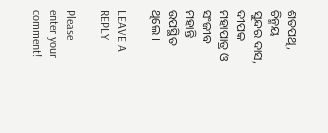ଶତପଥି, ଚିନ୍ମୟ ସୁନ୍ଦର ଦାସ, ଦୀପକ ମହାପାତ୍ର ଓ ସଂଜୀବ ମହାନ୍ତି ଉପସ୍ଥିତ ଥିଲେ ।

LEAVE A REPLY

Please enter your comment!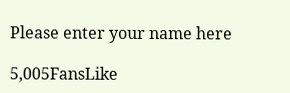Please enter your name here

5,005FansLike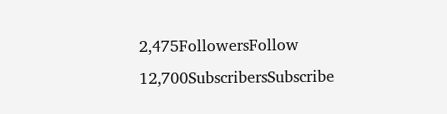2,475FollowersFollow
12,700SubscribersSubscribe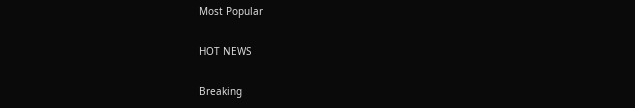Most Popular

HOT NEWS

Breaking